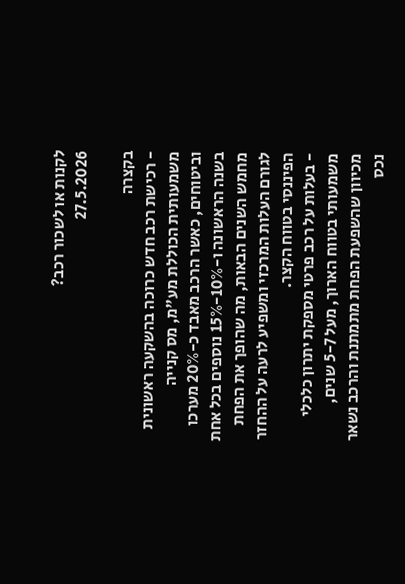לקנות או לשכור רכב?
27.5.2026

בקצרה
- רכישת רכב חדש כרוכה בהשקעה ראשונית משמעותית הכוללת מע"מ, מס קנייה וביטוחים, כאשר הרכב מאבד כ-20% מערכו בשנה הראשונה ו-10%-15% נוספים בכל אחת מחמש השנים הבאות, מה שהופך את הפחת לגורם העלות המרכזי ומשפיע לרעה על ההחזר הפיננסי בטווח הקצר.
- בעלות על רכב פרטי מספקת יתרון כלכלי משמעותי בטווח הארוך, מעל 5-7 שנים, מכיוון שהשפעת הפחת מתמתנת והרכב נשאר נכס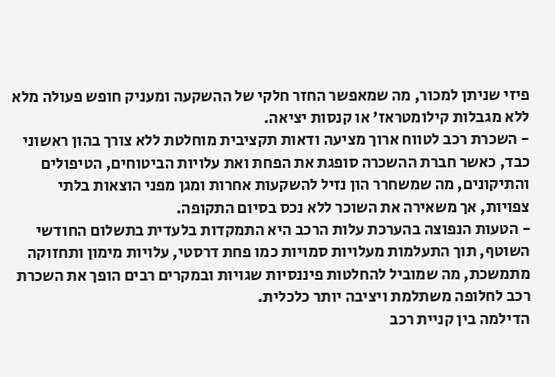פיזי שניתן למכור, מה שמאפשר החזר חלקי של ההשקעה ומעניק חופש פעולה מלא ללא מגבלות קילומטראז' או קנסות יציאה.
- השכרת רכב לטווח ארוך מציעה ודאות תקציבית מוחלטת ללא צורך בהון ראשוני כבד, כאשר חברת ההשכרה סופגת את הפחת ואת עלויות הביטוחים, הטיפולים והתיקונים, מה שמשחרר הון נזיל להשקעות אחרות ומגן מפני הוצאות בלתי צפויות, אך משאירה את השוכר ללא נכס בסיום התקופה.
- הטעות הנפוצה בהערכת עלות הרכב היא התמקדות בלעדית בתשלום החודשי השוטף, תוך התעלמות מעלויות סמויות כמו פחת דרסטי, עלויות מימון ותחזוקה מתמשכת, מה שמוביל להחלטות פיננסיות שגויות ובמקרים רבים הופך את השכרת רכב לחלופה משתלמת ויציבה יותר כלכלית.
הדילמה בין קניית רכב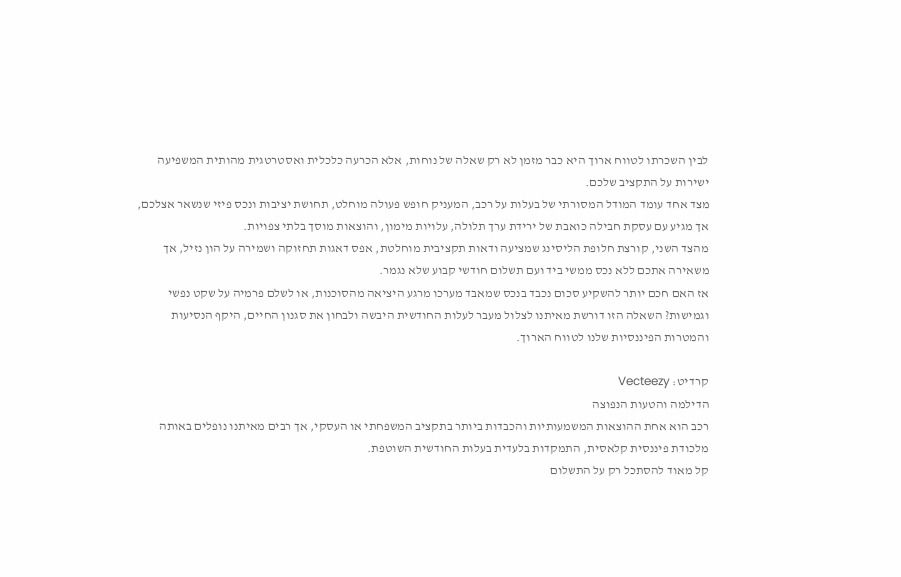לבין השכרתו לטווח ארוך היא כבר מזמן לא רק שאלה של נוחות, אלא הכרעה כלכלית ואסטרטגית מהותית המשפיעה ישירות על התקציב שלכם.
מצד אחד עומד המודל המסורתי של בעלות על רכב, המעניק חופש פעולה מוחלט, תחושת יציבות ונכס פיזי שנשאר אצלכם, אך מגיע עם עסקת חבילה כואבת של ירידת ערך תלולה, עלויות מימון, והוצאות מוסך בלתי צפויות.
מהצד השני, קורצת חלופת הליסינג שמציעה ודאות תקציבית מוחלטת, אפס דאגות תחזוקה ושמירה על הון נזיל, אך משאירה אתכם ללא נכס ממשי ביד ועם תשלום חודשי קבוע שלא נגמר.
אז האם חכם יותר להשקיע סכום נכבד בנכס שמאבד מערכו מרגע היציאה מהסוכנות, או לשלם פרמיה על שקט נפשי וגמישות? השאלה הזו דורשת מאיתנו לצלול מעבר לעלות החודשית היבשה ולבחון את סגנון החיים, היקף הנסיעות והמטרות הפיננסיות שלנו לטווח הארוך.

קרדיט: Vecteezy
הדילמה והטעות הנפוצה
רכב הוא אחת ההוצאות המשמעותיות והכבדות ביותר בתקציב המשפחתי או העסקי, אך רבים מאיתנו נופלים באותה מלכודת פיננסית קלאסית, התמקדות בלעדית בעלות החודשית השוטפת.
קל מאוד להסתכל רק על התשלום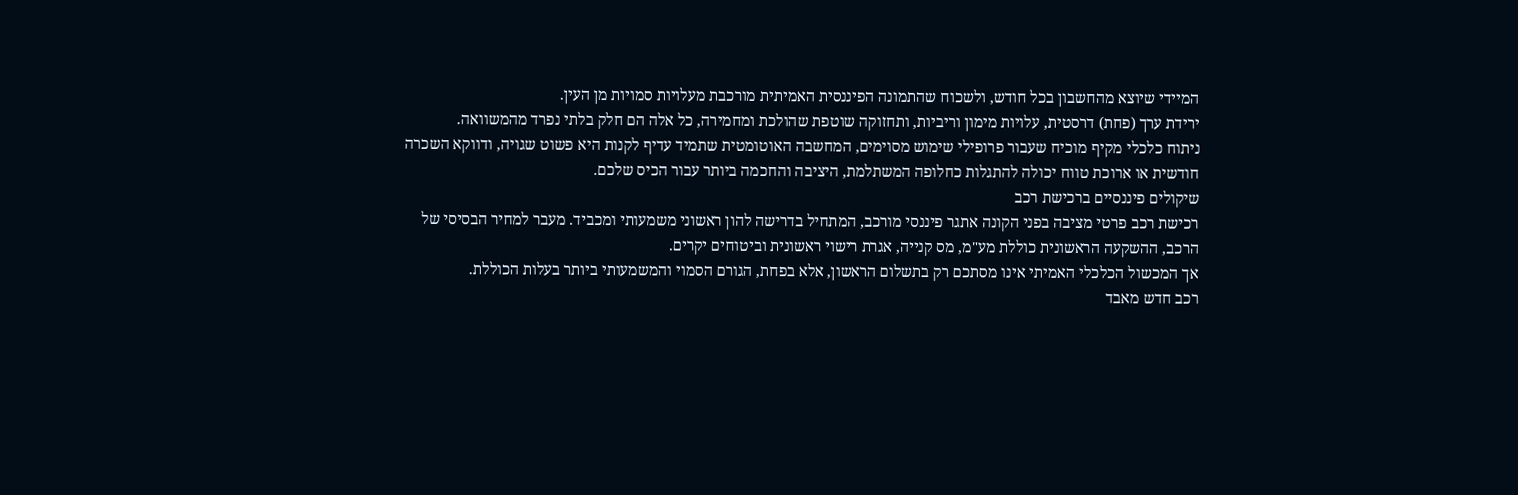המיידי שיוצא מהחשבון בכל חודש, ולשכוח שהתמונה הפיננסית האמיתית מורכבת מעלויות סמויות מן העין.
ירידת ערך (פחת) דרסטית, עלויות מימון וריביות, ותחזוקה שוטפת שהולכת ומחמירה, כל אלה הם חלק בלתי נפרד מהמשוואה.
ניתוח כלכלי מקיף מוכיח שעבור פרופילי שימוש מסוימים, המחשבה האוטומטית שתמיד עדיף לקנות היא פשוט שגויה, ודווקא השכרה חודשית או ארוכת טווח יכולה להתגלות כחלופה המשתלמת, היציבה והחכמה ביותר עבור הכיס שלכם.
שיקולים פיננסיים ברכישת רכב
רכישת רכב פרטי מציבה בפני הקונה אתגר פיננסי מורכב, המתחיל בדרישה להון ראשוני משמעותי ומכביד. מעבר למחיר הבסיסי של הרכב, ההשקעה הראשונית כוללת מע"מ, מס קנייה, אגרת רישוי ראשונית וביטוחים יקרים.
אך המכשול הכלכלי האמיתי אינו מסתכם רק בתשלום הראשון, אלא בפחת, הגורם הסמוי והמשמעותי ביותר בעלות הכוללת.
רכב חדש מאבד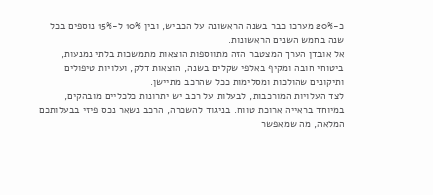כ-20% מערכו כבר בשנה הראשונה על הכביש, ובין 10% ל-15% נוספים בכל שנה בחמש השנים הראשונות.
אל אובדן הערך המצטבר הזה מתווספות הוצאות מתמשכות בלתי נמנעות, ביטוחי חובה ומקיף באלפי שקלים בשנה, הוצאות דלק, ועלויות טיפולים ותיקונים שהולכות ומסלימות ככל שהרכב מתיישן.
לצד העלויות המורכבות, לבעלות על רכב יש יתרונות כלכליים מובהקים, במיוחד בראייה ארוכת טווח. בניגוד להשכרה, הרכב נשאר נכס פיזי בבעלותכם המלאה, מה שמאפשר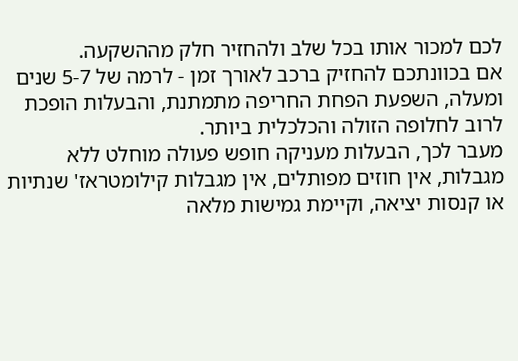לכם למכור אותו בכל שלב ולהחזיר חלק מההשקעה.
אם בכוונתכם להחזיק ברכב לאורך זמן - לרמה של 5-7 שנים ומעלה, השפעת הפחת החריפה מתמתנת, והבעלות הופכת לרוב לחלופה הזולה והכלכלית ביותר.
מעבר לכך, הבעלות מעניקה חופש פעולה מוחלט ללא מגבלות, אין חוזים מפותלים, אין מגבלות קילומטראז' שנתיות או קנסות יציאה, וקיימת גמישות מלאה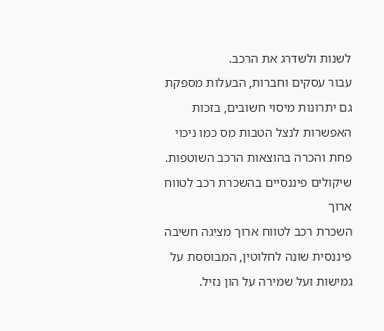לשנות ולשדרג את הרכב.
עבור עסקים וחברות, הבעלות מספקת גם יתרונות מיסוי חשובים, בזכות האפשרות לנצל הטבות מס כמו ניכוי פחת והכרה בהוצאות הרכב השוטפות.
שיקולים פיננסיים בהשכרת רכב לטווח ארוך
השכרת רכב לטווח ארוך מציגה חשיבה פיננסית שונה לחלוטין, המבוססת על גמישות ועל שמירה על הון נזיל.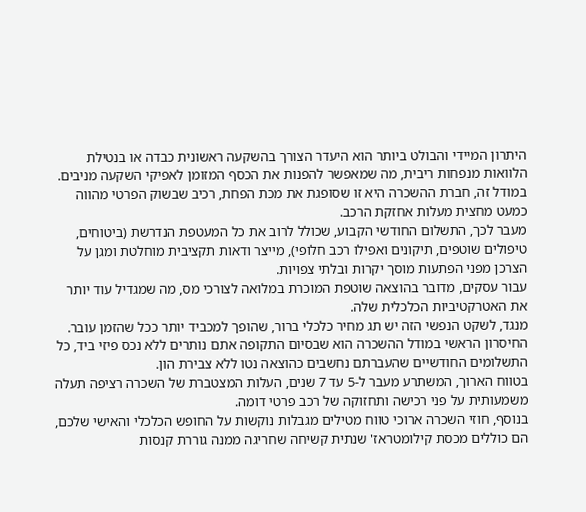היתרון המיידי והבולט ביותר הוא היעדר הצורך בהשקעה ראשונית כבדה או בנטילת הלוואות מנפחות ריבית, מה שמאפשר להפנות את הכסף המזומן לאפיקי השקעה מניבים.
במודל זה, חברת ההשכרה היא זו שסופגת את מכת הפחת, רכיב שבשוק הפרטי מהווה כמעט מחצית מעלות אחזקת הרכב.
מעבר לכך, התשלום החודשי הקבוע, שכולל לרוב את כל המעטפת הנדרשת (ביטוחים, טיפולים שוטפים, תיקונים ואפילו רכב חלופי), מייצר ודאות תקציבית מוחלטת ומגן על הצרכן מפני הפתעות מוסך יקרות ובלתי צפויות.
עבור עסקים, מדובר בהוצאה שוטפת המוכרת במלואה לצורכי מס, מה שמגדיל עוד יותר את האטרקטיביות הכלכלית שלה.
מנגד, לשקט הנפשי הזה יש תג מחיר כלכלי ברור, שהופך למכביד יותר ככל שהזמן עובר.
החיסרון הראשי במודל ההשכרה הוא שבסיום התקופה אתם נותרים ללא נכס פיזי ביד, כל התשלומים החודשיים שהעברתם נחשבים כהוצאה נטו ללא צבירת הון.
בטווח הארוך, המשתרע מעבר ל-5 עד 7 שנים, העלות המצטברת של השכרה רציפה תעלה משמעותית על פני רכישה ותחזוקה של רכב פרטי דומה.
בנוסף, חוזי השכרה ארוכי טווח מטילים מגבלות נוקשות על החופש הכלכלי והאישי שלכם, הם כוללים מכסת קילומטראז' שנתית קשיחה שחריגה ממנה גוררת קנסות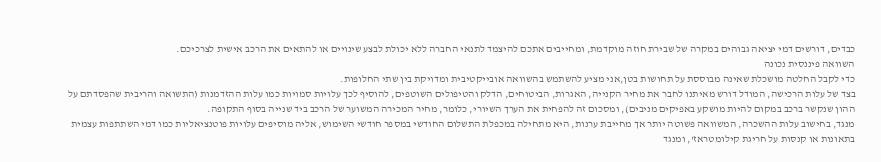כבדים, דורשים דמי יציאה גבוהים במקרה של שבירת חוזה מוקדמת, ומחייבים אתכם להיצמד לתנאי החברה ללא יכולת לבצע שינויים או להתאים את הרכב אישית לצרכיכם.
השוואה פיננסית נכונה
כדי לקבל החלטה מושכלת שאינה מבוססת על תחושות בטן,אני מציע להשתמש בהשוואה אובייקטיבית ומדויקת בין שתי החלופות.
בצד של עלות הרכישה, המודל דורש מאיתנו לחבר את מחיר הקנייה, האגרות, הביטוחים, הדלק והטיפולים השוטפים, להוסיף לכך עלויות סמויות כמו עלות ההזדמנות (התשואה והריבית שהפסדתם על ההון שנקשר ברכב במקום להיות מושקע באפיקים מניבים), ומסכום זה להפחית את הערך השיורי, כלומר, מחיר המכירה המשוער של הרכב ביד שנייה בסוף התקופה.
מנגד, בחישוב עלות ההשכרה, המשוואה פשוטה יותר אך מחייבת ערנות, היא מתחילה במכפלת התשלום החודשי במספר חודשי השימוש, אליה מוסיפים עלויות פוטנציאליות כמו דמי השתתפות עצמית בתאונות או קנסות על חריגת קילומטראז', ומנגד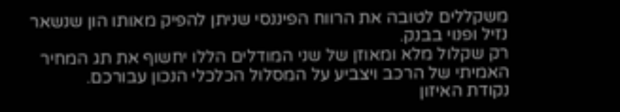משקללים לטובה את הרווח הפיננסי שניתן להפיק מאותו הון שנשאר נזיל ופנוי בבנק.
רק שקלול מלא ומאוזן של שני המודלים הללו יחשוף את תג המחיר האמיתי של הרכב ויצביע על המסלול הכלכלי הנכון עבורכם.
נקודת האיזון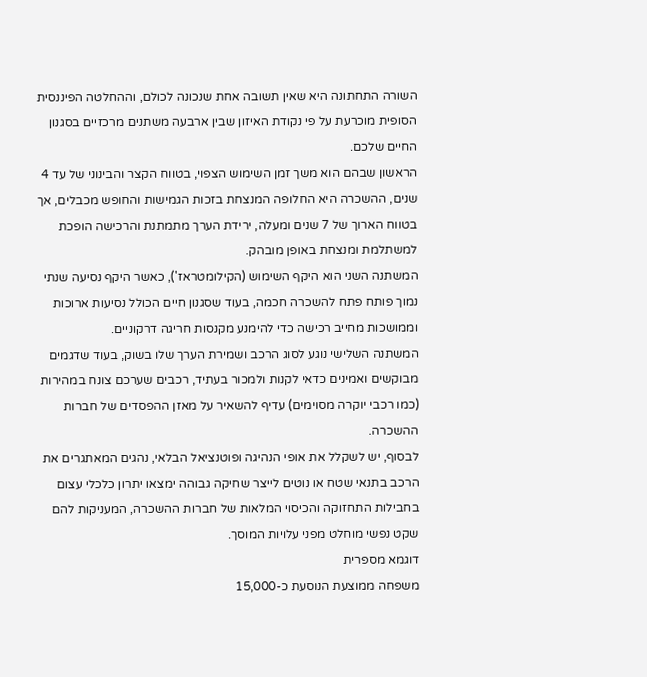השורה התחתונה היא שאין תשובה אחת שנכונה לכולם, וההחלטה הפיננסית הסופית מוכרעת על פי נקודת האיזון שבין ארבעה משתנים מרכזיים בסגנון החיים שלכם.
הראשון שבהם הוא משך זמן השימוש הצפוי, בטווח הקצר והבינוני של עד 4 שנים, ההשכרה היא החלופה המנצחת בזכות הגמישות והחופש מכבלים, אך בטווח הארוך של 7 שנים ומעלה, ירידת הערך מתמתנת והרכישה הופכת למשתלמת ומנצחת באופן מובהק.
המשתנה השני הוא היקף השימוש (הקילומטראז'), כאשר היקף נסיעה שנתי נמוך פותח פתח להשכרה חכמה, בעוד שסגנון חיים הכולל נסיעות ארוכות וממושכות מחייב רכישה כדי להימנע מקנסות חריגה דרקוניים.
המשתנה השלישי נוגע לסוג הרכב ושמירת הערך שלו בשוק, בעוד שדגמים מבוקשים ואמינים כדאי לקנות ולמכור בעתיד, רכבים שערכם צונח במהירות (כמו רכבי יוקרה מסוימים) עדיף להשאיר על מאזן ההפסדים של חברות ההשכרה.
לבסוף, יש לשקלל את אופי הנהיגה ופוטנציאל הבלאי, נהגים המאתגרים את הרכב בתנאי שטח או נוטים לייצר שחיקה גבוהה ימצאו יתרון כלכלי עצום בחבילות התחזוקה והכיסוי המלאות של חברות ההשכרה, המעניקות להם שקט נפשי מוחלט מפני עלויות המוסך.
דוגמא מספרית
משפחה ממוצעת הנוסעת כ-15,000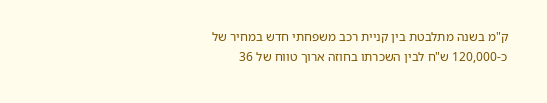ק"מ בשנה מתלבטת בין קניית רכב משפחתי חדש במחיר של כ-120,000 ש"ח לבין השכרתו בחוזה ארוך טווח של 36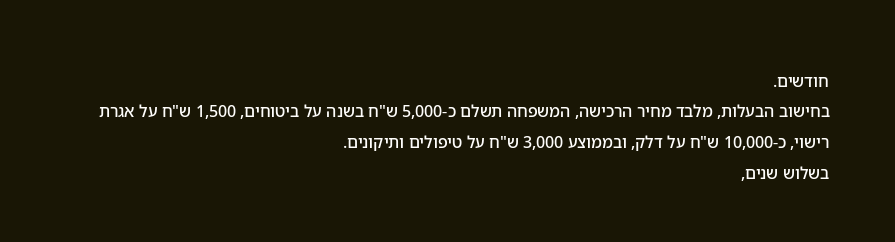חודשים.
בחישוב הבעלות, מלבד מחיר הרכישה, המשפחה תשלם כ-5,000 ש"ח בשנה על ביטוחים, 1,500 ש"ח על אגרת רישוי, כ-10,000 ש"ח על דלק, ובממוצע 3,000 ש"ח על טיפולים ותיקונים.
בשלוש שנים,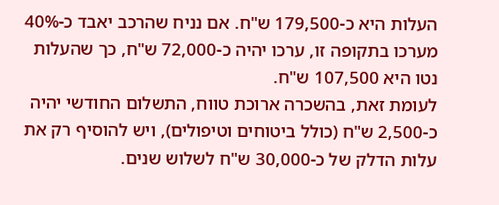העלות היא כ-179,500 ש"ח. אם נניח שהרכב יאבד כ-40% מערכו בתקופה זו, ערכו יהיה כ-72,000 ש"ח, כך שהעלות נטו היא 107,500 ש"ח.
לעומת זאת, בהשכרה ארוכת טווח, התשלום החודשי יהיה כ-2,500 ש"ח (כולל ביטוחים וטיפולים), ויש להוסיף רק את עלות הדלק של כ-30,000 ש"ח לשלוש שנים.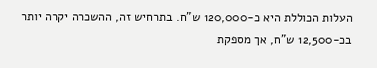העלות הכוללת היא כ-120,000 ש"ח. בתרחיש זה, ההשכרה יקרה יותר בכ-12,500 ש"ח, אך מספקת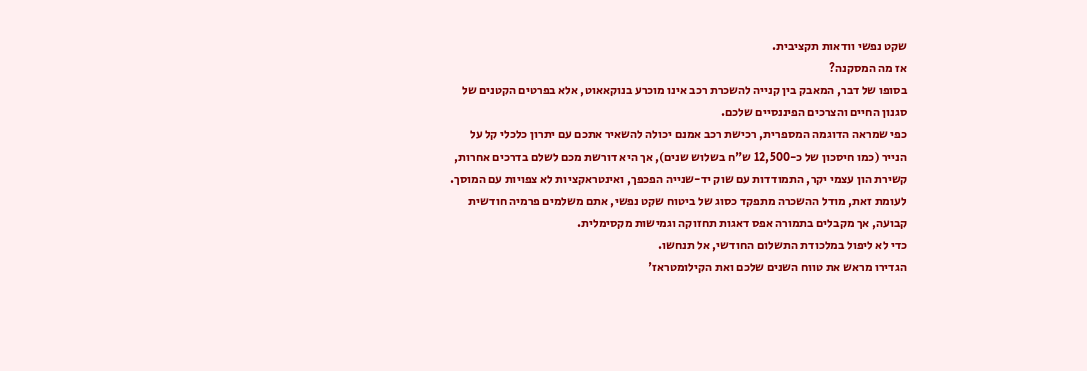שקט נפשי וודאות תקציבית.
אז מה המסקנה?
בסופו של דבר, המאבק בין קנייה להשכרת רכב אינו מוכרע בנוקאאוט, אלא בפרטים הקטנים של סגנון החיים והצרכים הפיננסיים שלכם.
כפי שמראה הדוגמה המספרית, רכישת רכב אמנם יכולה להשאיר אתכם עם יתרון כלכלי קל על הנייר (כמו חיסכון של כ-12,500 ש"ח בשלוש שנים), אך היא דורשת מכם לשלם בדרכים אחרות, קשירת הון עצמי יקר, התמודדות עם שוק יד-שנייה הפכפך, ואינטראקציות לא צפויות עם המוסך.
לעומת זאת, מודל ההשכרה מתפקד כסוג של ביטוח שקט נפשי, אתם משלמים פרמיה חודשית קבועה, אך מקבלים בתמורה אפס דאגות תחזוקה וגמישות מקסימלית.
כדי לא ליפול במלכודת התשלום החודשי, אל תנחשו.
הגדירו מראש את טווח השנים שלכם ואת הקילומטראז'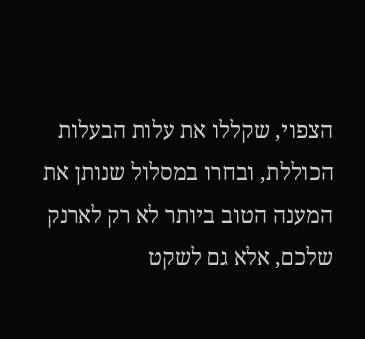הצפוי, שקללו את עלות הבעלות הכוללת, ובחרו במסלול שנותן את המענה הטוב ביותר לא רק לארנק שלכם, אלא גם לשקט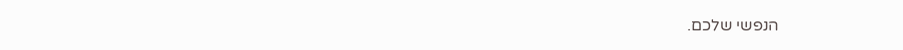הנפשי שלכם.